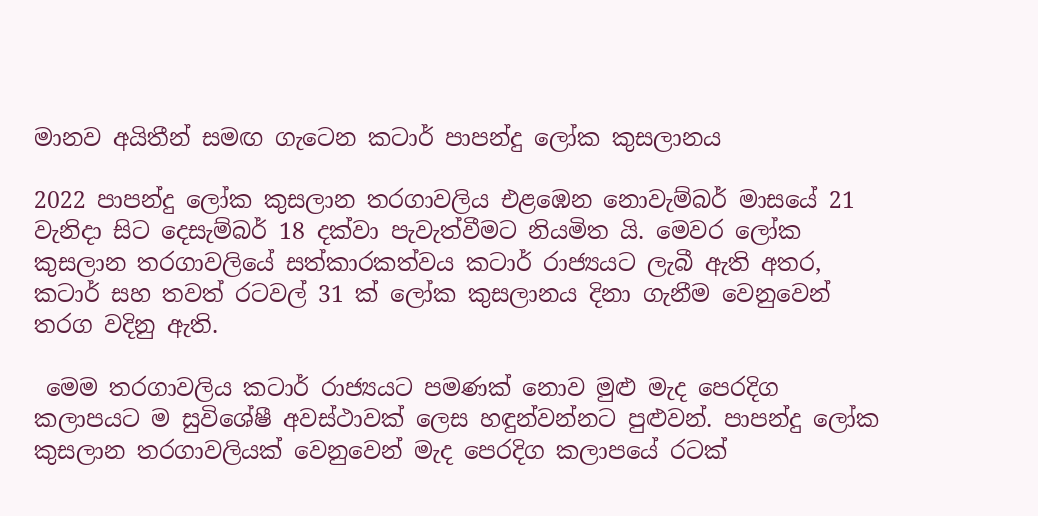මානව අයිතීන් සමඟ ගැටෙන කටාර් පාපන්දු ලෝක කුසලානය

2022 පාපන්දු ලෝක කුසලාන තරගාවලිය එළඹෙන නොවැම්බර් මාසයේ 21 වැනිදා සිට දෙසැම්බර් 18 දක්වා පැවැත්වීමට නියමිත යි. මෙවර ලෝක කුසලාන තරගාවලියේ සත්කාරකත්වය කටාර් රාජ්‍යයට ලැබී ඇති අතර, කටාර් සහ තවත් රටවල් 31 ක් ලෝක කුසලානය දිනා ගැනීම වෙනුවෙන් තරග වදිනු ඇති.

 මෙම තරගාවලිය කටාර් රාජ්‍යයට පමණක් නොව මුළු මැද පෙරදිග කලාපයට ම සුවිශේෂී අවස්ථාවක් ලෙස හඳුන්වන්නට පුළුවන්. පාපන්දු ලෝක කුසලාන තරගාවලියක් වෙනුවෙන් මැද පෙරදිග කලාපයේ රටක්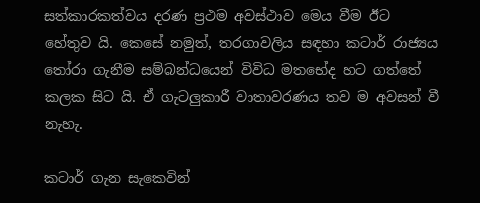සත්කාරකත්වය දරණ ප්‍රථම අවස්ථාව මෙය වීම ඊට හේතුව යි. කෙසේ නමුත්, තරගාවලිය සඳහා කටාර් රාජ්‍යය තෝරා ගැනීම සම්බන්ධයෙන් විවිධ මතභේද හට ගත්තේ කලක සිට යි. ඒ ගැටලුකාරී වාතාවරණය තව ම අවසන් වී නැහැ.

කටාර් ගැන සැකෙවින්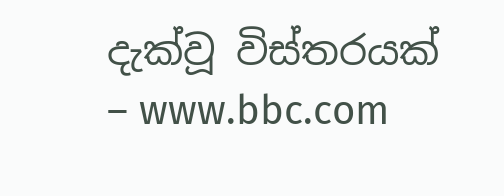දැක්වූ විස්තරයක් – www.bbc.com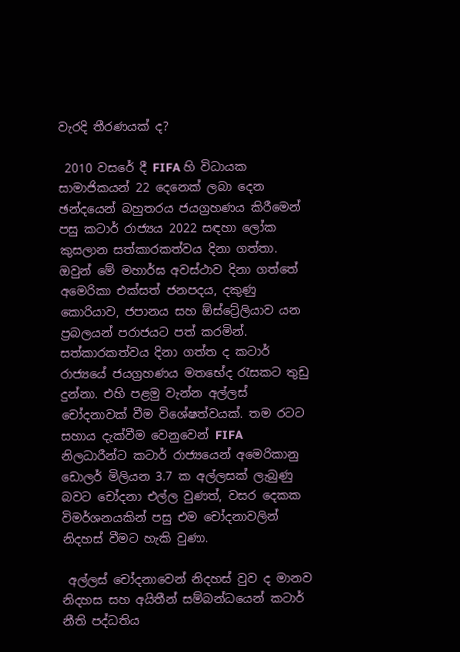වැරදි තීරණයක් ද?

 2010 වසරේ දී FIFA හි විධායක සාමාජිකයන් 22 දෙනෙක් ලබා දෙන ඡන්දයෙන් බහුතරය ජයග්‍රහණය කිරීමෙන් පසු කටාර් රාජ්‍යය 2022 සඳහා ලෝක කුසලාන සත්කාරකත්වය දිනා ගත්තා. ඔවුන් මේ මහාර්ඝ අවස්ථාව දිනා ගත්තේ අමෙරිකා එක්සත් ජනපදය, දකුණු කොරියාව, ජපානය සහ ඕස්ට්‍රේලියාව යන ප්‍රබලයන් පරාජයට පත් කරමින්. සත්කාරකත්වය දිනා ගත්ත ද කටාර් රාජ්‍යයේ ජයග්‍රහණය මතභේද රැසකට තුඩු දුන්නා. එහි පළමු වැන්න අල්ලස් චෝදනාවක් වීම විශේෂත්වයක්. තම රටට සහාය දැක්වීම වෙනුවෙන් FIFA නිලධාරීන්ට කටාර් රාජ්‍යයෙන් අමෙරිකානු ඩොලර් මිලියන 3.7 ක අල්ලසක් ලැබුණු බවට චෝදනා එල්ල වුණත්, වසර දෙකක විමර්ශනයකින් පසු එම චෝදනාවලින් නිදහස් වීමට හැකි වුණා.

 අල්ලස් චෝදනාවෙන් නිදහස් වුව ද මානව නිදහස සහ අයිතීන් සම්බන්ධයෙන් කටාර් නීති පද්ධතිය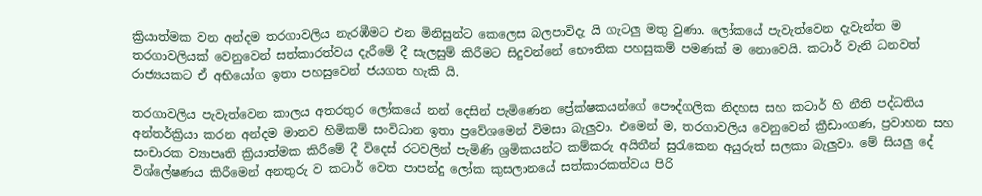ක්‍රියාත්මක වන අන්දම තරගාවලිය නැරඹීමට එන මිනිසුන්ට කෙලෙස බලපාවිදැ යි ගැටලු මතු වුණා. ලෝකයේ පැවැත්වෙන දැවැන්ත ම තරගාවලියක් වෙනුවෙන් සත්කාරත්වය දැරීමේ දී සැලසුම් කිරීමට සිදුවන්නේ භෞතික පහසුකම් පමණක් ම නොවෙයි. කටාර් වැනි ධනවත් රාජ්‍යයකට ඒ අභියෝග ඉතා පහසුවෙන් ජයගත හැකි යි.

තරගාවලිය පැවැත්වෙන කාලය අතරතුර ලෝකයේ නන් දෙසින් පැමිණෙන ප්‍රේක්ෂකයන්ගේ පෞද්ගලික නිදහස සහ කටාර් හි නීති පද්ධතිය අන්තර්ක්‍රියා කරන අන්දම මානව හිමිකම් සංවිධාන ඉතා ප්‍රවේශමෙන් විමසා බැලුවා. එමෙන් ම, තරගාවලිය වෙනුවෙන් ක්‍රීඩාංගණ, ප්‍රවාහන සහ සංචාරක ව්‍යාපෘති ක්‍රියාත්මක කිරීමේ දී විදෙස් රටවලින් පැමිණි ශ්‍රමිකයන්ට කම්කරු අයිතීන් සුරැකෙන අයුරුත් සලකා බැලුවා. මේ සියලු දේ විශ්ලේෂණය කිරීමෙන් අනතුරු ව කටාර් වෙත පාපන්දු ලෝක කුසලානයේ සත්කාරකත්වය පිරි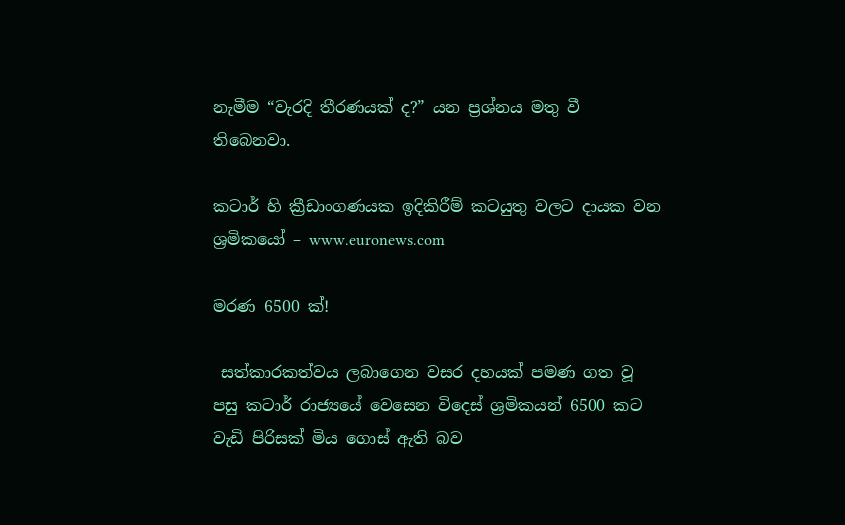නැමීම “වැරදි තීරණයක් ද?” යන ප්‍රශ්නය මතු වී තිබෙනවා.

කටාර් හි ක්‍රීඩාංගණයක ඉදිකිරීම් කටයුතු වලට දායක වන ශ්‍රමිකයෝ – www.euronews.com

මරණ 6500 ක්!

 සත්කාරකත්වය ලබාගෙන වසර දහයක් පමණ ගත වූ පසු කටාර් රාජ්‍යයේ වෙසෙන විදෙස් ශ්‍රමිකයන් 6500 කට  වැඩි පිරිසක් මිය ගොස් ඇති බව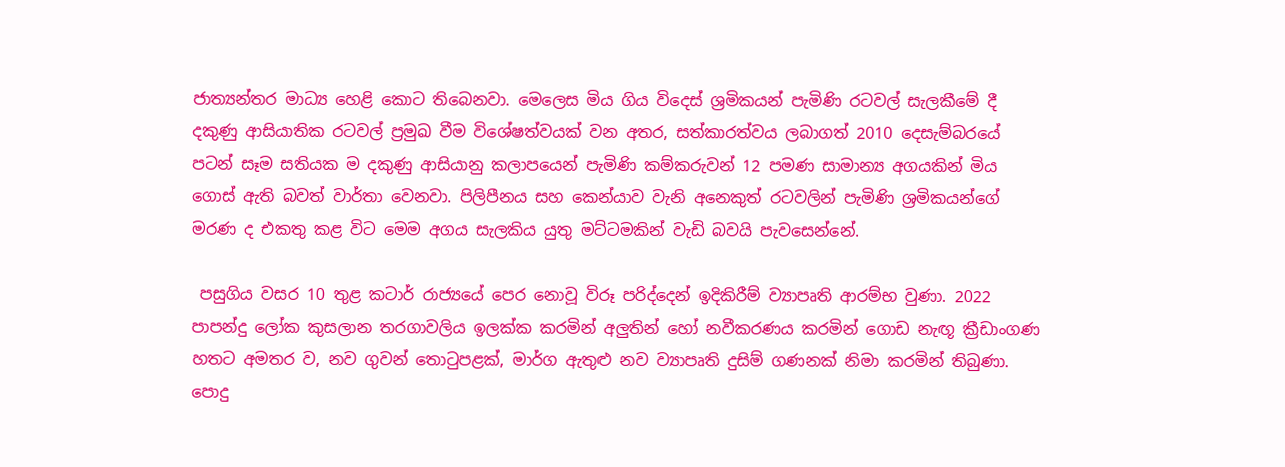ජාත්‍යන්තර මාධ්‍ය හෙළි කොට තිබෙනවා. මෙලෙස මිය ගිය විදෙස් ශ්‍රමිකයන් පැමිණි රටවල් සැලකීමේ දී දකුණු ආසියාතික රටවල් ප්‍රමුඛ වීම විශේෂත්වයක් වන අතර, සත්කාරත්වය ලබාගත් 2010 දෙසැම්බරයේ පටන් සෑම සතියක ම දකුණු ආසියානු කලාපයෙන් පැමිණි කම්කරුවන් 12 පමණ සාමාන්‍ය අගයකින් මිය ගොස් ඇති බවත් වාර්තා වෙනවා. පිලිපීනය සහ කෙන්යාව වැනි අනෙකුත් රටවලින් පැමිණි ශ්‍රමිකයන්ගේ මරණ ද එකතු කළ විට මෙම අගය සැලකිය යුතු මට්ටමකින් වැඩි බවයි පැවසෙන්නේ.

 පසුගිය වසර 10 තුළ කටාර් රාජ්‍යයේ පෙර නොවූ විරූ පරිද්දෙන් ඉදිකිරීම් ව්‍යාපෘති ආරම්භ වුණා. 2022 පාපන්දු ලෝක කුසලාන තරගාවලිය ඉලක්ක කරමින් අලුතින් හෝ නවීකරණය කරමින් ගොඩ නැඟූ ක්‍රීඩාංගණ හතට අමතර ව, නව ගුවන් තොටුපළක්, මාර්ග ඇතුළු නව ව්‍යාපෘති දුසිම් ගණනක් නිමා කරමින් තිබුණා. පොදු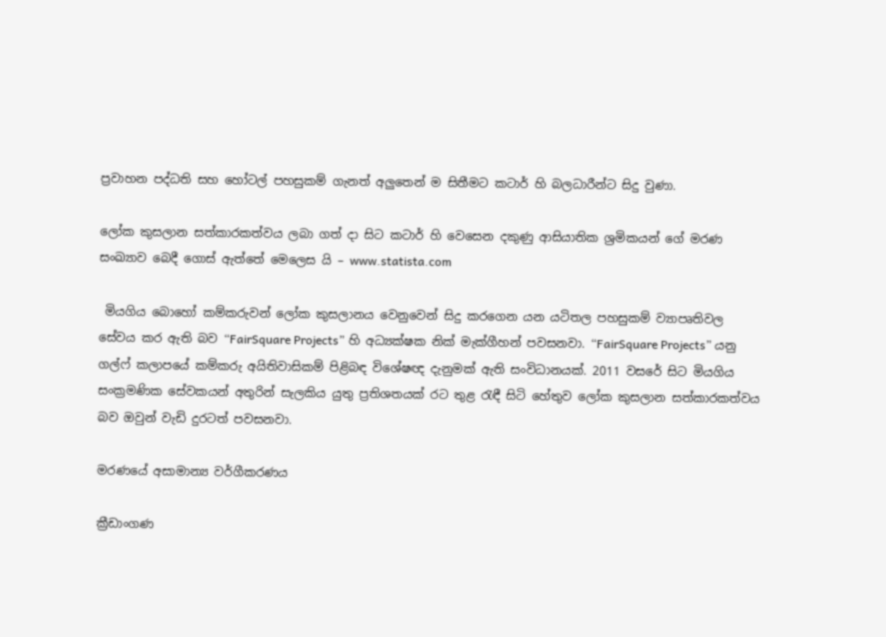ප්‍රවාහන පද්ධති සහ හෝටල් පහසුකම් ගැනත් අලුතෙන් ම සිතීමට කටාර් හි බලධාරීන්ට සිදු වුණා.

ලෝක කුසලාන සත්කාරකත්වය ලබා ගත් දා සිට කටාර් හි වෙසෙන දකුණු ආසියාතික ශ්‍රමිකයන් ගේ මරණ සංඛ්‍යාව බෙදී ගොස් ඇත්තේ මෙලෙස යි – www.statista.com

 මියගිය බොහෝ කම්කරුවන් ලෝක කුසලානය වෙනුවෙන් සිදු කරගෙන යන යටිතල පහසුකම් ව්‍යාපෘතිවල සේවය කර ඇති බව “FairSquare Projects” හි අධ්‍යක්ෂක නික් මැක්ගීහන් පවසනවා. “FairSquare Projects” යනු ගල්ෆ් කලාපයේ කම්කරු අයිතිවාසිකම් පිළිබඳ විශේෂඥ දැනුමක් ඇති සංවිධානයක්. 2011 වසරේ සිට මියගිය සංක්‍රමණික සේවකයන් අතුරින් සැලකිය යුතු ප්‍රතිශතයක් රට තුළ රැඳී සිටි හේතුව ලෝක කුසලාන සත්කාරකත්වය බව ඔවුන් වැඩි දුරටත් පවසනවා.

මරණයේ අසාමාන්‍ය වර්ගීකරණය

ක්‍රීඩාංගණ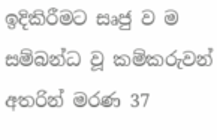ඉදිකිරීමට සෘජු ව ම සම්බන්ධ වූ කම්කරුවන් අතරින් මරණ 37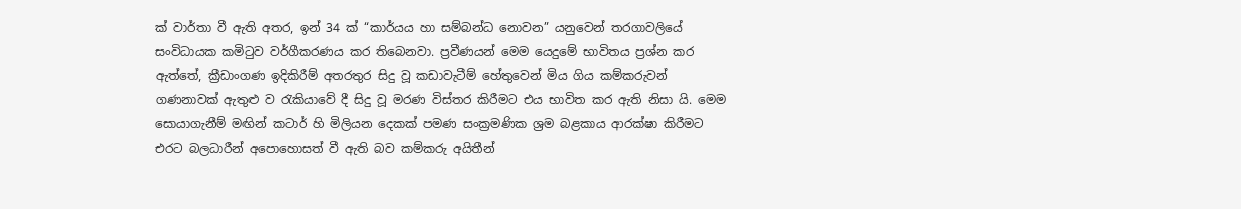ක් වාර්තා වී ඇති අතර, ඉන් 34 ක් “කාර්යය හා සම්බන්ධ නොවන” යනුවෙන් තරගාවලියේ සංවිධායක කමිටුව වර්ගීකරණය කර තිබෙනවා. ප්‍රවීණයන් මෙම යෙදුමේ භාවිතය ප්‍රශ්න කර ඇත්තේ, ක්‍රීඩාංගණ ඉදිකිරීම් අතරතුර සිදු වූ කඩාවැටීම් හේතුවෙන් මිය ගිය කම්කරුවන් ගණනාවක් ඇතුළු ව රැකියාවේ දී සිදු වූ මරණ විස්තර කිරීමට එය භාවිත කර ඇති නිසා යි. මෙම සොයාගැනීම් මඟින් කටාර් හි මිලියන දෙකක් පමණ සංක්‍රමණික ශ්‍රම බළකාය ආරක්ෂා කිරීමට එරට බලධාරීන් අපොහොසත් වී ඇති බව කම්කරු අයිතීන්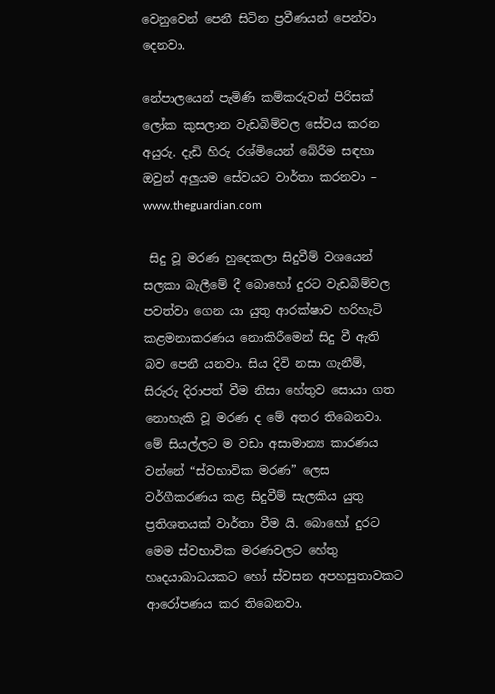වෙනුවෙන් පෙනී සිටින ප්‍රවීණයන් පෙන්වා දෙනවා.

නේපාලයෙන් පැමිණි කම්කරුවන් පිරිසක් ලෝක කුසලාන වැඩබිම්වල සේවය කරන අයුරු. දැඩි හිරු රශ්මියෙන් බේරීම සඳහා ඔවුන් අලුයම සේවයට වාර්තා කරනවා – www.theguardian.com

 සිදු වූ මරණ හුදෙකලා සිදුවීම් වශයෙන් සලකා බැලීමේ දී බොහෝ දුරට වැඩබිම්වල පවත්වා ගෙන යා යුතු ආරක්ෂාව හරිහැටි කළමනාකරණය නොකිරීමෙන් සිදු වී ඇති බව පෙනී යනවා. සිය දිවි නසා ගැනීම්, සිරුරු දිරාපත් වීම නිසා හේතුව සොයා ගත නොහැකි වූ මරණ ද මේ අතර තිබෙනවා. මේ සියල්ලට ම වඩා අසාමාන්‍ය කාරණය වන්නේ “ස්වභාවික මරණ” ලෙස වර්ගීකරණය කළ සිදුවීම් සැලකිය යුතු ප්‍රතිශතයක් වාර්තා වීම යි. බොහෝ දුරට මෙම ස්වභාවික මරණවලට හේතු හෘදයාබාධයකට හෝ ස්වසන අපහසුතාවකට ආරෝපණය කර තිබෙනවා.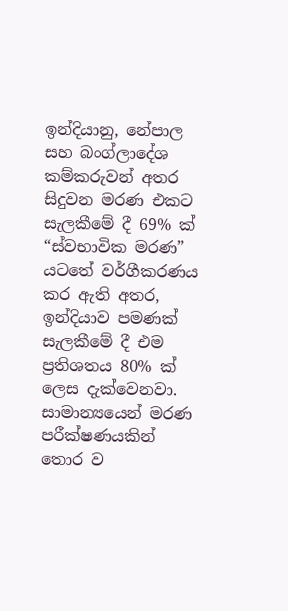ඉන්දියානු, නේපාල සහ බංග්ලාදේශ කම්කරුවන් අතර සිදුවන මරණ එකට සැලකීමේ දී 69% ක් “ස්වභාවික මරණ” යටතේ වර්ගීකරණය කර ඇති අතර, ඉන්දියාව පමණක් සැලකීමේ දී එම ප්‍රතිශතය 80% ක් ලෙස දැක්වෙනවා. සාමාන්‍යයෙන් මරණ පරීක්ෂණයකින් තොර ව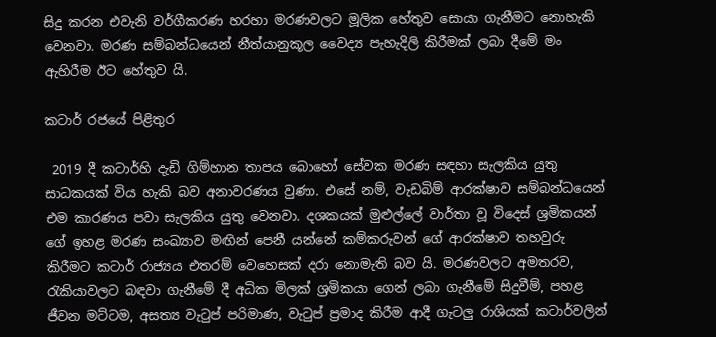සිදු කරන එවැනි වර්ගීකරණ හරහා මරණවලට මූලික හේතුව සොයා ගැනීමට නොහැකි වෙනවා. මරණ සම්බන්ධයෙන් නීත්යානුකූල වෛද්‍ය පැහැදිලි කිරීමක් ලබා දීමේ මං ඇහිරීම ඊට හේතුව යි.

කටාර් රජයේ පිළිතුර

 2019 දී කටාර්හි දැඩි ගිම්හාන තාපය බොහෝ සේවක මරණ සඳහා සැලකිය යුතු සාධකයක් විය හැකි බව අනාවරණය වුණා. එසේ නම්, වැඩබිම් ආරක්ෂාව සම්බන්ධයෙන් එම කාරණය පවා සැලකිය යුතු වෙනවා. දශකයක් මුළුල්ලේ වාර්තා වූ විදෙස් ශ්‍රමිකයන් ගේ ඉහළ මරණ සංඛ්‍යාව මඟින් පෙනී යන්නේ කම්කරුවන් ගේ ආරක්ෂාව තහවුරු කිරීමට කටාර් රාජ්‍යය එතරම් වෙහෙසක් දරා නොමැති බව යි. මරණවලට අමතරව, රැකියාවලට බඳවා ගැනීමේ දී අධික මිලක් ශ්‍රමිකයා ගෙන් ලබා ගැනීමේ සිදුවීම්, පහළ ජීවන මට්ටම, අසත්‍ය වැටුප් පරිමාණ, වැටුප් ප්‍රමාද කිරීම ආදී ගැටලු රාශියක් කටාර්වලින්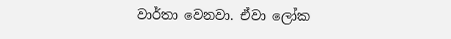වාර්තා වෙනවා. ඒවා ලෝක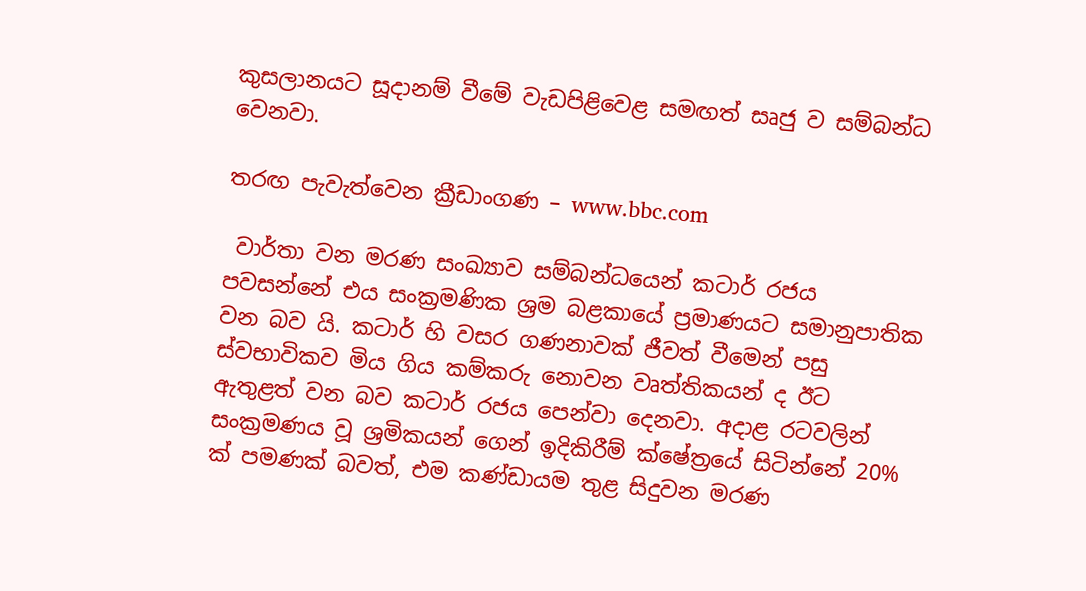කුසලානයට සූදානම් වීමේ වැඩපිළිවෙළ සමඟත් සෘජු ව සම්බන්ධ වෙනවා.

තරඟ පැවැත්වෙන ක්‍රීඩාංගණ – www.bbc.com

 වාර්තා වන මරණ සංඛ්‍යාව සම්බන්ධයෙන් කටාර් රජය පවසන්නේ එය සංක්‍රමණික ශ්‍රම බළකායේ ප්‍රමාණයට සමානුපාතික වන බව යි. කටාර් හි වසර ගණනාවක් ජීවත් වීමෙන් පසු ස්වභාවිකව මිය ගිය කම්කරු නොවන වෘත්තිකයන් ද ඊට ඇතුළත් වන බව කටාර් රජය පෙන්වා දෙනවා. අදාළ රටවලින් සංක්‍රමණය වූ ශ්‍රමිකයන් ගෙන් ඉදිකිරීම් ක්ෂේත්‍රයේ සිටින්නේ 20% ක් පමණක් බවත්, එම කණ්ඩායම තුළ සිදුවන මරණ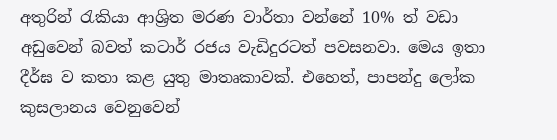අතුරින් රැකියා ආශ්‍රිත මරණ වාර්තා වන්නේ 10% ත් වඩා අඩුවෙන් බවත් කටාර් රජය වැඩිදුරටත් පවසනවා. මෙය ඉතා දීර්ඝ ව කතා කළ යුතු මාතෘකාවක්. එහෙත්, පාපන්දු ලෝක කුසලානය වෙනුවෙන්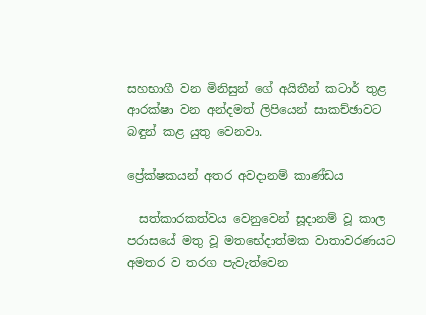සහභාගී වන මිනිසුන් ගේ අයිතීන් කටාර් තුළ ආරක්ෂා වන අන්දමත් ලිපියෙන් සාකච්ඡාවට බඳුන් කළ යුතු වෙනවා.

ප්‍රේක්ෂකයන් අතර අවදානම් කාණ්ඩය

  සත්කාරකත්වය වෙනුවෙන් සූදානම් වූ කාල පරාසයේ මතු වූ මතභේදාත්මක වාතාවරණයට අමතර ව තරග පැවැත්වෙන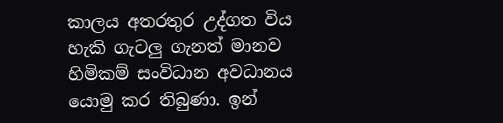කාලය අතරතුර උද්ගත විය හැකි ගැටලු ගැනත් මානව හිමිකම් සංවිධාන අවධානය යොමු කර තිබුණා. ඉන්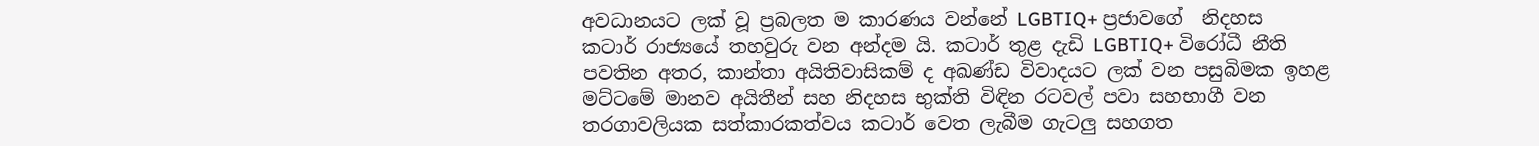අවධානයට ලක් වූ ප්‍රබලත ම කාරණය වන්නේ LGBTIQ+ ප්‍රජාවගේ  නිදහස කටාර් රාජ්‍යයේ තහවුරු වන අන්දම යි. කටාර් තුළ දැඩි LGBTIQ+ විරෝධී නීති පවතින අතර, කාන්තා අයිතිවාසිකම් ද අඛණ්ඩ විවාදයට ලක් වන පසුබිමක ඉහළ මට්ටමේ මානව අයිතීන් සහ නිදහස භුක්ති විඳින රටවල් පවා සහභාගී වන තරගාවලියක සත්කාරකත්වය කටාර් වෙත ලැබීම ගැටලු සහගත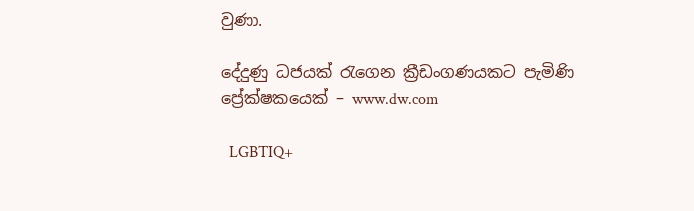වුණා.

දේදුණු ධජයක් රැගෙන ක්‍රීඩංගණයකට පැමිණි ප්‍රේක්ෂකයෙක් – www.dw.com

  LGBTIQ+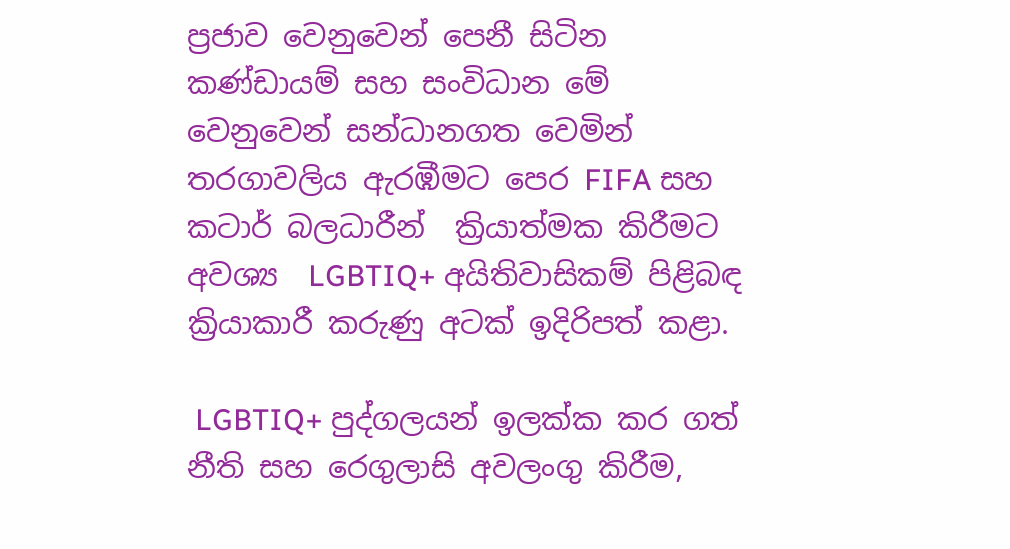ප්‍රජාව වෙනුවෙන් පෙනී සිටින කණ්ඩායම් සහ සංවිධාන මේ වෙනුවෙන් සන්ධානගත වෙමින් තරගාවලිය ඇරඹීමට පෙර FIFA සහ කටාර් බලධාරීන්  ක්‍රියාත්මක කිරීමට අවශ්‍ය  LGBTIQ+ අයිතිවාසිකම් පිළිබඳ ක්‍රියාකාරී කරුණු අටක් ඉදිරිපත් කළා.

 LGBTIQ+ පුද්ගලයන් ඉලක්ක කර ගත් නීති සහ රෙගුලාසි අවලංගු කිරීම,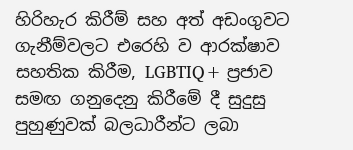හිරිහැර කිරීම් සහ අත් අඩංගුවට ගැනීම්වලට එරෙහි ව ආරක්ෂාව සහතික කිරීම, LGBTIQ+ ප්‍රජාව සමඟ ගනුදෙනු කිරීමේ දී සුදුසු පුහුණුවක් බලධාරීන්ට ලබා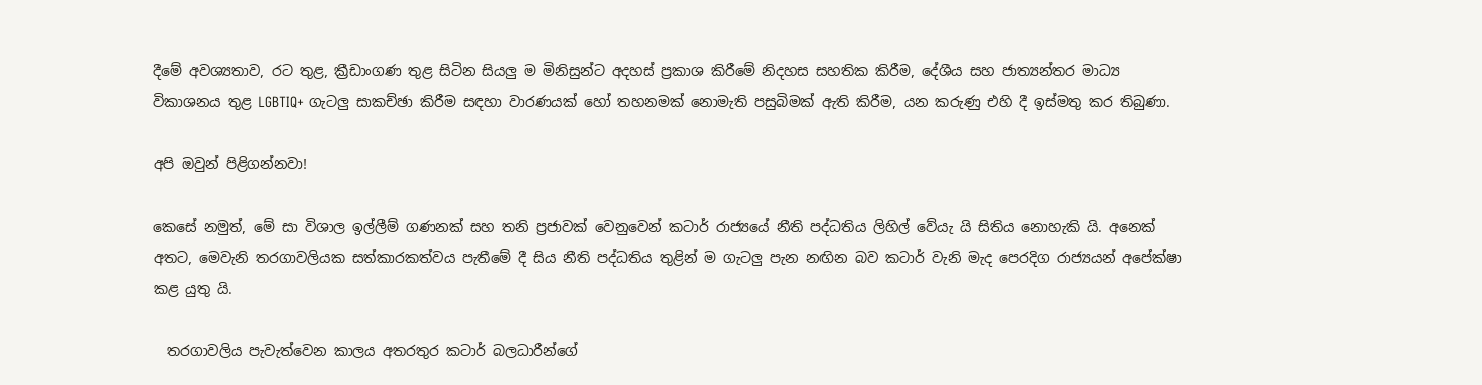දීමේ අවශ්‍යතාව, රට තුළ, ක්‍රීඩාංගණ තුළ සිටින සියලු ම මිනිසුන්ට අදහස් ප්‍රකාශ කිරීමේ නිදහස සහතික කිරීම, දේශීය සහ ජාත්‍යන්තර මාධ්‍ය විකාශනය තුළ LGBTIQ+ ගැටලු සාකච්ඡා කිරීම සඳහා වාරණයක් හෝ තහනමක් නොමැති පසුබිමක් ඇති කිරීම, යන කරුණු එහි දී ඉස්මතු කර තිබුණා.

අපි ඔවුන් පිළිගන්නවා!

කෙසේ නමුත්, මේ සා විශාල ඉල්ලීම් ගණනක් සහ තනි ප්‍රජාවක් වෙනුවෙන් කටාර් රාජ්‍යයේ නීති පද්ධතිය ලිහිල් වේයැ යි සිතිය නොහැකි යි. අනෙක් අතට, මෙවැනි තරගාවලියක සත්කාරකත්වය පැතීමේ දී සිය නීති පද්ධතිය තුළින් ම ගැටලු පැන නඟින බව කටාර් වැනි මැද පෙරදිග රාජ්‍යයන් අපේක්ෂා කළ යුතු යි.

  තරගාවලිය පැවැත්වෙන කාලය අතරතුර කටාර් බලධාරීන්ගේ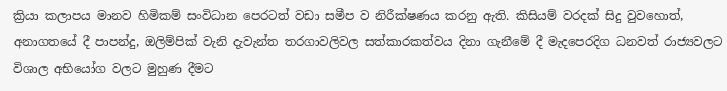ක්‍රියා කලාපය මානව හිමිකම් සංවිධාන පෙරටත් වඩා සමීප ව නිරීක්ෂණය කරනු ඇති. කිසියම් වරදක් සිදු වුවහොත්, අනාගතයේ දී පාපන්දු, ඔලිම්පික් වැනි දැවැන්ත තරගාවලිවල සත්කාරකත්වය දිනා ගැනීමේ දී මැදපෙරදිග ධනවත් රාජ්‍යවලට විශාල අභියෝග වලට මුහුණ දීමට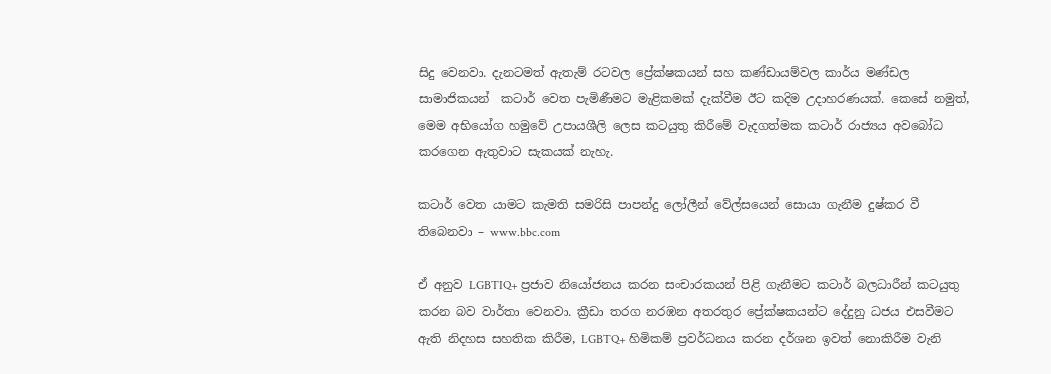සිදු වෙනවා. දැනටමත් ඇතැම් රටවල ප්‍රේක්ෂකයන් සහ කණ්ඩායම්වල කාර්ය මණ්ඩල සාමාජිකයන්  කටාර් වෙත පැමිණීමට මැළිකමක් දැක්වීම ඊට කදිම උදාහරණයක්. කෙසේ නමුත්, මෙම අභියෝග හමුවේ උපායශීලි ලෙස කටයුතු කිරීමේ වැදගත්මක කටාර් රාජ්‍යය අවබෝධ කරගෙන ඇතුවාට සැකයක් නැහැ.

කටාර් වෙත යාමට කැමති සමරිසි පාපන්දු ලෝලීන් වේල්සයෙන් සොයා ගැනීම දුෂ්කර වී තිබෙනවා – www.bbc.com

ඒ අනුව LGBTIQ+ ප්‍රජාව නියෝජනය කරන සංචාරකයන් පිළි ගැනීමට කටාර් බලධාරීන් කටයුතු කරන බව වාර්තා වෙනවා. ක්‍රීඩා තරග නරඹන අතරතුර ප්‍රේක්ෂකයන්ට දේදුනු ධජය එසවීමට ඇති නිදහස සහතික කිරීම, LGBTQ+ හිමිකම් ප්‍රවර්ධනය කරන දර්ශන ඉවත් නොකිරීම වැනි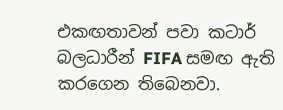එකඟතාවන් පවා කටාර් බලධාරීන් FIFA සමඟ ඇති කරගෙන තිබෙනවා.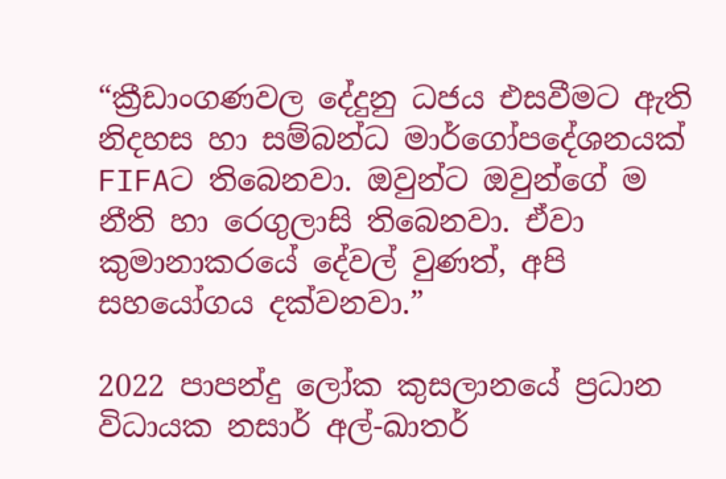“ක්‍රීඩාංගණවල දේදුනු ධජය එසවීමට ඇති නිදහස හා සම්බන්ධ මාර්ගෝපදේශනයක් FIFAට තිබෙනවා. ඔවුන්ට ඔවුන්ගේ ම නීති හා රෙගුලාසි තිබෙනවා. ඒවා කුමානාකරයේ දේවල් වුණත්, අපි සහයෝගය දක්වනවා.”

2022 පාපන්දු ලෝක කුසලානයේ ප්‍රධාන විධායක නසාර් අල්-ඛාතර්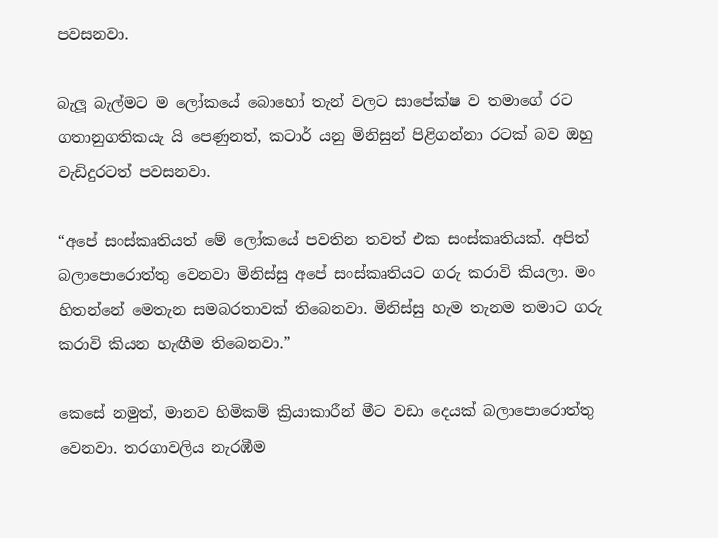පවසනවා.

බැලූ බැල්මට ම ලෝකයේ බොහෝ තැන් වලට සාපේක්ෂ ව තමාගේ රට ගතානුගතිකයැ යි පෙණුනත්, කටාර් යනු මිනිසුන් පිළිගන්නා රටක් බව ඔහු වැඩිදුරටත් පවසනවා.

“අපේ සංස්කෘතියත් මේ ලෝකයේ පවතින තවත් එක සංස්කෘතියක්. අපිත් බලාපොරොත්තු වෙනවා මිනිස්සු අපේ සංස්කෘතියට ගරු කරාවි කියලා. මං හිතන්නේ මෙතැන සමබරතාවක් තිබෙනවා. මිනිස්සු හැම තැනම තමාට ගරු කරාවි කියන හැඟීම තිබෙනවා.”

කෙසේ නමුත්, මානව හිමිකම් ක්‍රියාකාරීන් මීට වඩා දෙයක් බලාපොරොත්තු වෙනවා. තරගාවලිය නැරඹීම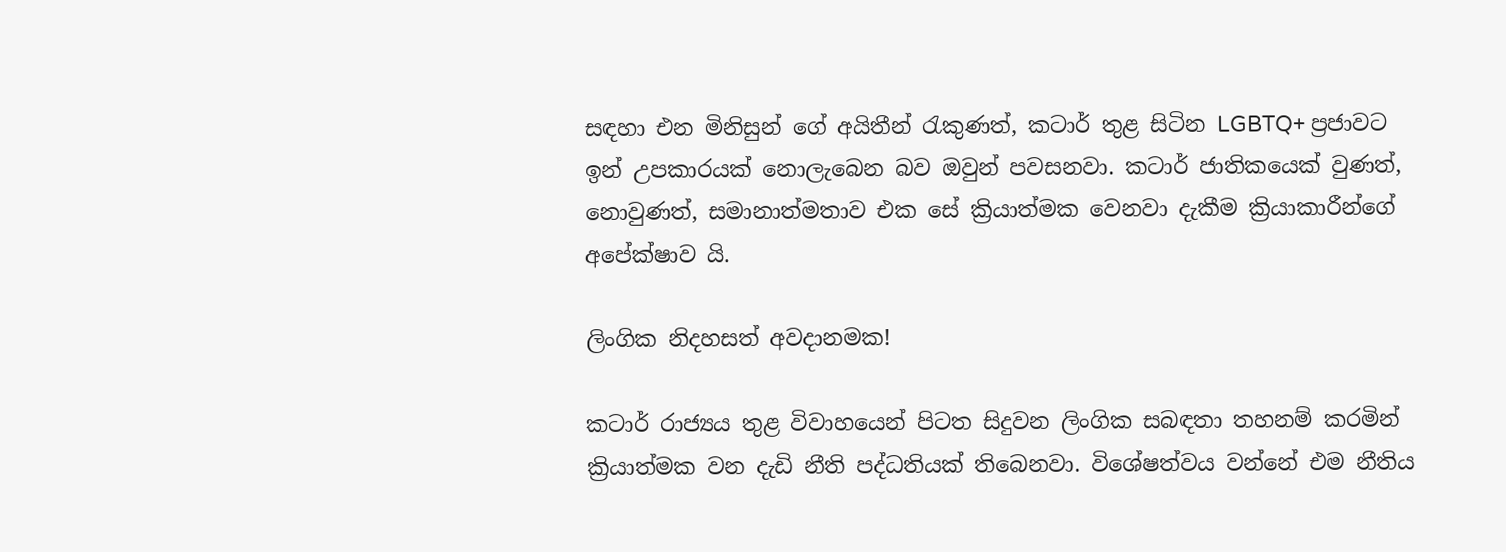සඳහා එන මිනිසුන් ගේ අයිතීන් රැකුණත්, කටාර් තුළ සිටින LGBTQ+ ප්‍රජාවට ඉන් උපකාරයක් නොලැබෙන බව ඔවුන් පවසනවා. කටාර් ජාතිකයෙක් වුණත්, නොවුණත්, සමානාත්මතාව එක සේ ක්‍රියාත්මක වෙනවා දැකීම ක්‍රියාකාරීන්ගේ අපේක්ෂාව යි.

ලිංගික නිදහසත් අවදානමක!

කටාර් රාජ්‍යය තුළ විවාහයෙන් පිටත සිදුවන ලිංගික සබඳතා තහනම් කරමින් ක්‍රියාත්මක වන දැඩි නීති පද්ධතියක් තිබෙනවා. විශේෂත්වය වන්නේ එම නීතිය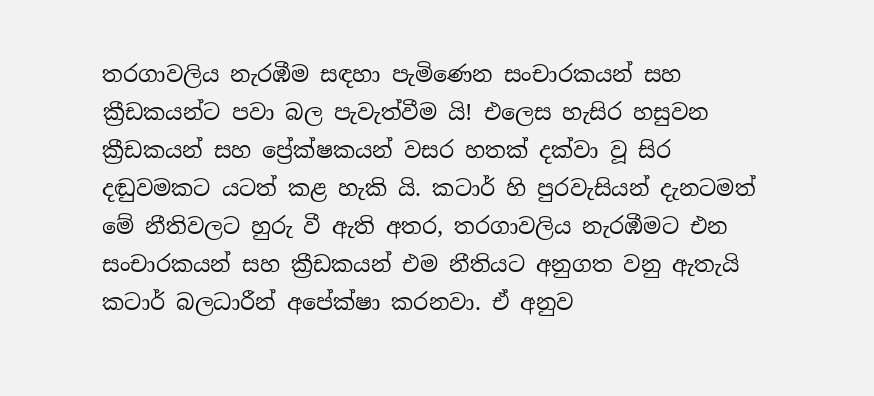තරගාවලිය නැරඹීම සඳහා පැමිණෙන සංචාරකයන් සහ ක්‍රීඩකයන්ට පවා බල පැවැත්වීම යි! එලෙස හැසිර හසුවන ක්‍රීඩකයන් සහ ප්‍රේක්ෂකයන් වසර හතක් දක්වා වූ සිර දඬුවමකට යටත් කළ හැකි යි. කටාර් හි පුරවැසියන් දැනටමත් මේ නීතිවලට හුරු වී ඇති අතර, තරගාවලිය නැරඹීමට එන සංචාරකයන් සහ ක්‍රීඩකයන් එම නීතියට අනුගත වනු ඇතැයි කටාර් බලධාරීන් අපේක්ෂා කරනවා. ඒ අනුව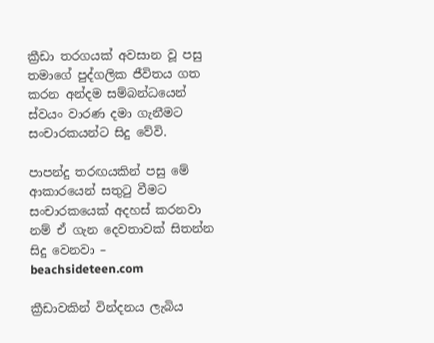ක්‍රීඩා තරගයක් අවසාන වූ පසු තමාගේ පුද්ගලික ජීවිතය ගත කරන අන්දම සම්බන්ධයෙන් ස්වයං වාරණ දමා ගැනීමට සංචාරකයන්ට සිදු වේවි.

පාපන්දු තරඟයකින් පසු මේ ආකාරයෙන් සතුටු වීමට සංචාරකයෙක් අදහස් කරනවා නම් ඒ ගැන දෙවතාවක් සිතන්න සිදු වෙනවා – beachsideteen.com

ක්‍රීඩාවකින් වින්දනය ලැබිය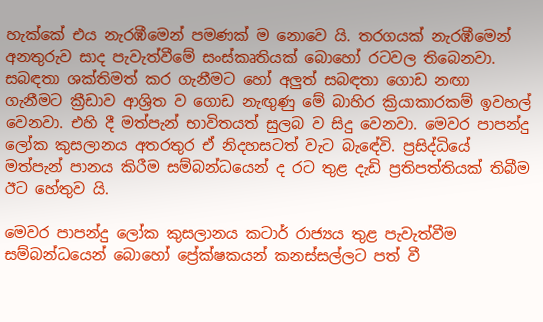හැක්කේ එය නැරඹීමෙන් පමණක් ම නොවෙ යි. තරගයක් නැරඹීමෙන් අනතුරුව සාද පැවැත්වීමේ සංස්කෘතියක් බොහෝ රටවල තිබෙනවා. සබඳතා ශක්තිමත් කර ගැනීමට හෝ අලුත් සබඳතා ගොඩ නඟා ගැනීමට ක්‍රීඩාව ආශ්‍රිත ව ගොඩ නැඟුණු මේ බාහිර ක්‍රියාකාරකම් ඉවහල් වෙනවා. එහි දී මත්පැන් භාවිතයත් සුලබ ව සිදු වෙනවා. මෙවර පාපන්දු ලෝක කුසලානය අතරතුර ඒ නිදහසටත් වැට බැඳේවි. ප්‍රසිද්ධියේ මත්පැන් පානය කිරීම සම්බන්ධයෙන් ද රට තුළ දැඩි ප්‍රතිපත්තියක් තිබීම ඊට හේතුව යි.

මෙවර පාපන්දු ලෝක කුසලානය කටාර් රාජ්‍යය තුළ පැවැත්වීම සම්බන්ධයෙන් බොහෝ ප්‍රේක්ෂකයන් කනස්සල්ලට පත් වී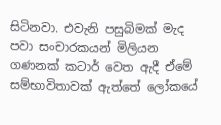සිටිනවා. එවැනි පසුබිමක් මැද පවා සංචාරකයන් මිලියන ගණනක් කටාර් වෙත ඇදී ඒමේ සම්භාවිතාවක් ඇත්තේ ලෝකයේ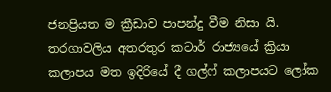ජනප්‍රියත ම ක්‍රීඩාව පාපන්දු වීම නිසා යි. තරගාවලිය අතරතුර කටාර් රාජ්‍යයේ ක්‍රියා කලාපය මත ඉදිරියේ දී ගල්ෆ් කලාපයට ලෝක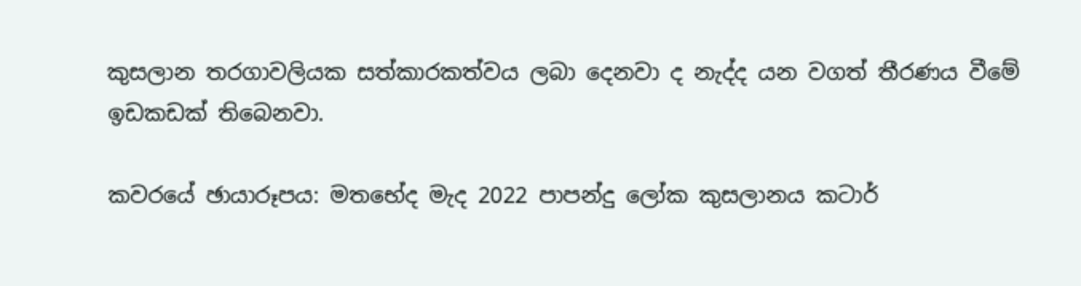කුසලාන තරගාවලියක සත්කාරකත්වය ලබා දෙනවා ද නැද්ද යන වගත් තීරණය වීමේ ඉඩකඩක් තිබෙනවා.

කවරයේ ඡායාරූපය: මතභේද මැද 2022 පාපන්දු ලෝක කුසලානය කටාර්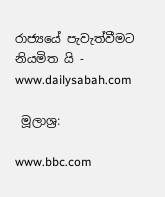රාජ්‍යයේ පැවැත්වීමට නියමිත යි - www.dailysabah.com

 මූලාශ්‍ර:

www.bbc.com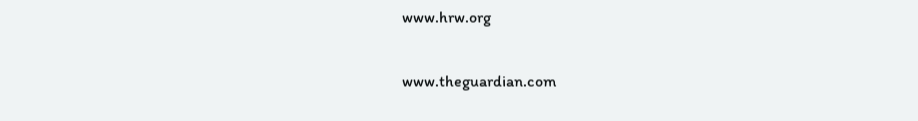www.hrw.org

www.theguardian.com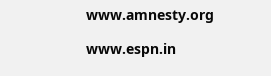www.amnesty.org

www.espn.in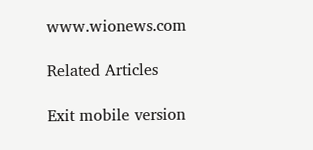www.wionews.com

Related Articles

Exit mobile version